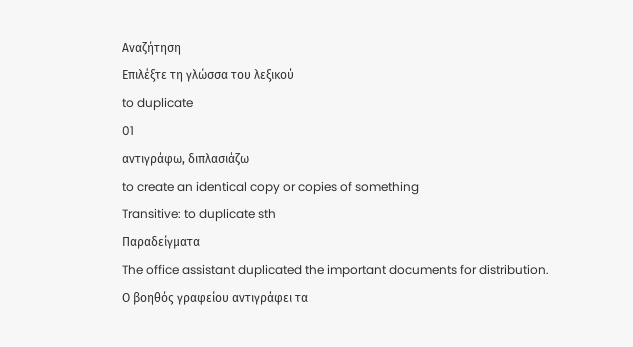Αναζήτηση
Επιλέξτε τη γλώσσα του λεξικού
to duplicate
01
αντιγράφω, διπλασιάζω
to create an identical copy or copies of something
Transitive: to duplicate sth
Παραδείγματα
The office assistant duplicated the important documents for distribution.
Ο βοηθός γραφείου αντιγράφει τα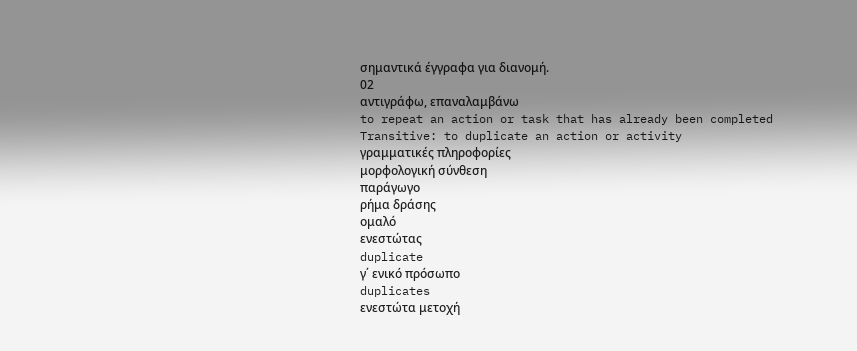σημαντικά έγγραφα για διανομή.
02
αντιγράφω, επαναλαμβάνω
to repeat an action or task that has already been completed
Transitive: to duplicate an action or activity
γραμματικές πληροφορίες
μορφολογική σύνθεση
παράγωγο
ρήμα δράσης
ομαλό
ενεστώτας
duplicate
γ΄ ενικό πρόσωπο
duplicates
ενεστώτα μετοχή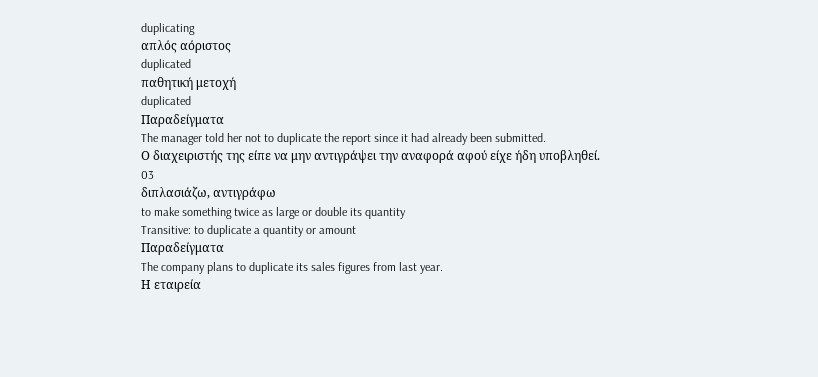duplicating
απλός αόριστος
duplicated
παθητική μετοχή
duplicated
Παραδείγματα
The manager told her not to duplicate the report since it had already been submitted.
Ο διαχειριστής της είπε να μην αντιγράψει την αναφορά αφού είχε ήδη υποβληθεί.
03
διπλασιάζω, αντιγράφω
to make something twice as large or double its quantity
Transitive: to duplicate a quantity or amount
Παραδείγματα
The company plans to duplicate its sales figures from last year.
Η εταιρεία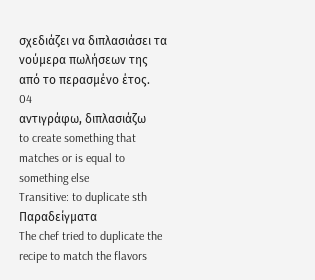σχεδιάζει να διπλασιάσει τα νούμερα πωλήσεων της από το περασμένο έτος.
04
αντιγράφω, διπλασιάζω
to create something that matches or is equal to something else
Transitive: to duplicate sth
Παραδείγματα
The chef tried to duplicate the recipe to match the flavors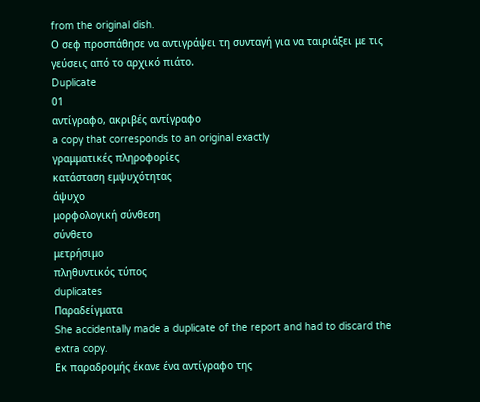from the original dish.
Ο σεφ προσπάθησε να αντιγράψει τη συνταγή για να ταιριάξει με τις γεύσεις από το αρχικό πιάτο.
Duplicate
01
αντίγραφο, ακριβές αντίγραφο
a copy that corresponds to an original exactly
γραμματικές πληροφορίες
κατάσταση εμψυχότητας
άψυχο
μορφολογική σύνθεση
σύνθετο
μετρήσιμο
πληθυντικός τύπος
duplicates
Παραδείγματα
She accidentally made a duplicate of the report and had to discard the extra copy.
Εκ παραδρομής έκανε ένα αντίγραφο της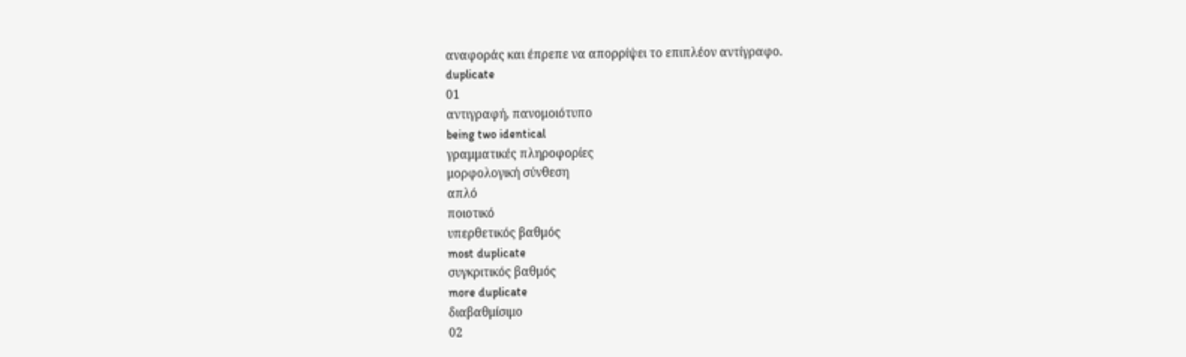αναφοράς και έπρεπε να απορρίψει το επιπλέον αντίγραφο.
duplicate
01
αντιγραφή, πανομοιότυπο
being two identical
γραμματικές πληροφορίες
μορφολογική σύνθεση
απλό
ποιοτικό
υπερθετικός βαθμός
most duplicate
συγκριτικός βαθμός
more duplicate
διαβαθμίσιμο
02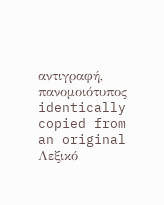αντιγραφή, πανομοιότυπος
identically copied from an original
Λεξικό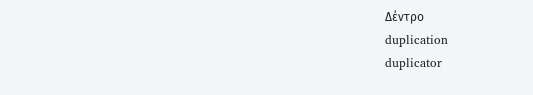Δέντρο
duplication
duplicator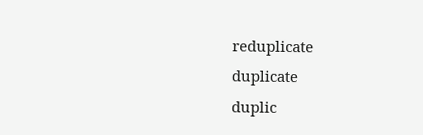reduplicate
duplicate
duplic